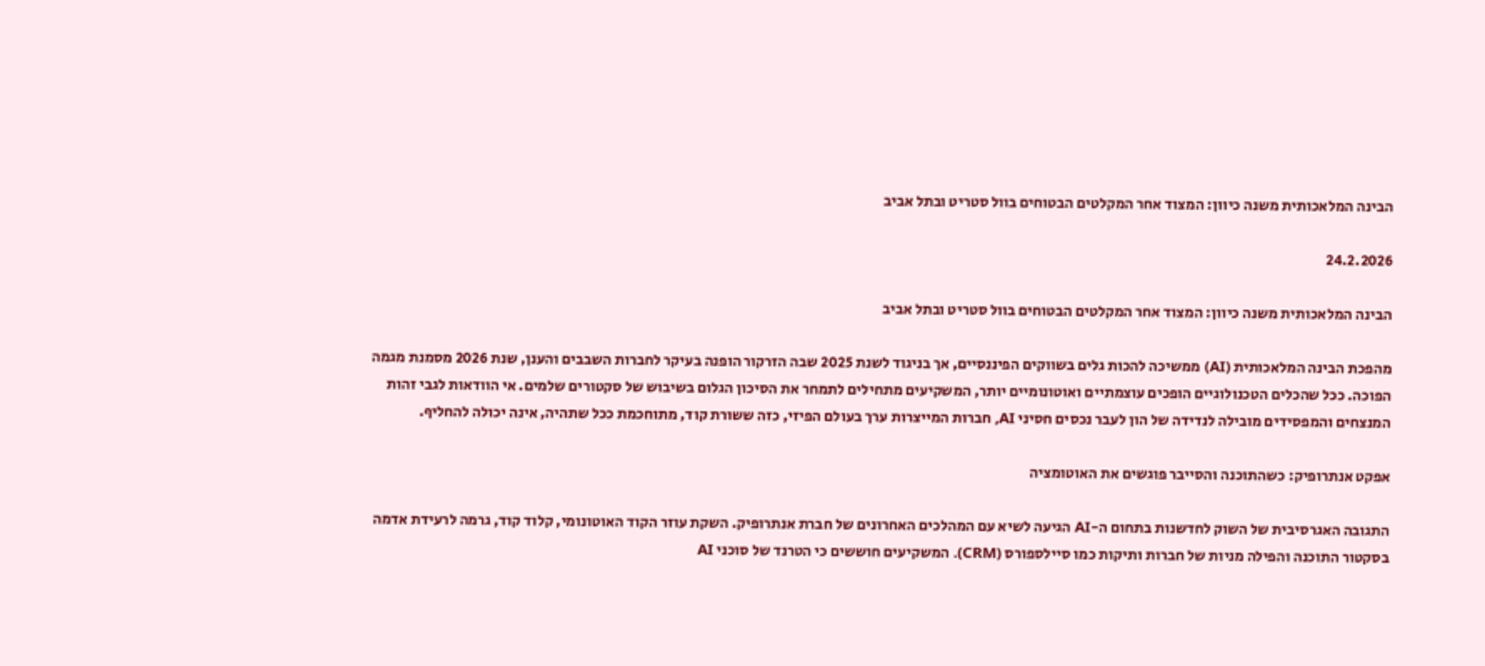הבינה המלאכותית משנה כיוון: המצוד אחר המקלטים הבטוחים בוול סטריט ובתל אביב

24.2.2026

הבינה המלאכותית משנה כיוון: המצוד אחר המקלטים הבטוחים בוול סטריט ובתל אביב

מהפכת הבינה המלאכותית (AI) ממשיכה להכות גלים בשווקים הפיננסיים, אך בניגוד לשנת 2025 שבה הזרקור הופנה בעיקר לחברות השבבים והענן, שנת 2026 מסמנת מגמה הפוכה. ככל שהכלים הטכנולוגיים הופכים עוצמתיים ואוטונומיים יותר, המשקיעים מתחילים לתמחר את הסיכון הגלום בשיבוש של סקטורים שלמים. אי הוודאות לגבי זהות המנצחים והמפסידים מובילה לנדידה של הון לעבר נכסים חסיני AI, חברות המייצרות ערך בעולם הפיזי, כזה ששורת קוד, מתוחכמת ככל שתהיה, אינה יכולה להחליף.

אפקט אנתרופיק: כשהתוכנה והסייבר פוגשים את האוטומציה

התגובה האגרסיבית של השוק לחדשנות בתחום ה-AI הגיעה לשיא עם המהלכים האחרונים של חברת אנתרופיק. השקת עוזר הקוד האוטונומי, קלוד קוד, גרמה לרעידת אדמה בסקטור התוכנה והפילה מניות של חברות ותיקות כמו סיילספורס (CRM). המשקיעים חוששים כי הטרנד של סוכני AI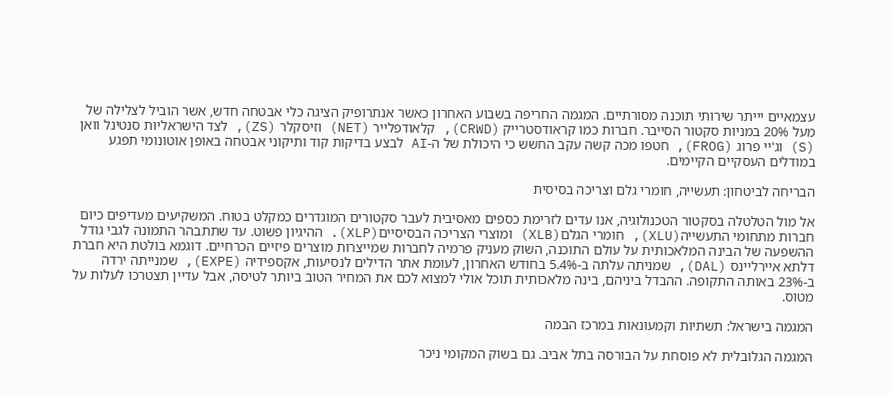עצמאיים יייתר שירותי תוכנה מסורתיים. המגמה החריפה בשבוע האחרון כאשר אנתרופיק הציגה כלי אבטחה חדש, אשר הוביל לצלילה של מעל 20% במניות סקטור הסייבר. חברות כמו קראודסטרייק (CRWD), קלאודפלייר (NET) וזיסקלר (ZS), לצד הישראליות סנטינל וואן (S) וג'יי פרוג (FROG), חטפו מכה קשה עקב החשש כי היכולת של ה-AI לבצע בדיקות קוד ותיקוני אבטחה באופן אוטונומי תפגע במודלים העסקיים הקיימים.

הבריחה לביטחון: תעשייה, חומרי גלם וצריכה בסיסית

אל מול הטלטלה בסקטור הטכנולוגיה, אנו עדים לזרימת כספים מאסיבית לעבר סקטורים המוגדרים כמקלט בטוח. המשקיעים מעדיפים כיום חברות מתחומי התעשייה(XLU), חומרי הגלם(XLB) ומוצרי הצריכה הבסיסיים(XLP). ההיגיון פשוט. עד שתתבהר התמונה לגבי גודל ההשפעה של הבינה המלאכותית על עולם התוכנה, השוק מעניק פרמיה לחברות שמייצרות מוצרים פיזיים הכרחיים. דוגמא בולטת היא חברת דלתא איירליינס (DAL), שמניתה עלתה ב-5.4% בחודש האחרון, לעומת אתר הדילים לנסיעות, אקספידיה (EXPE), שמנייתה ירדה ב-23% באותה התקופה. ההבדל ביניהם, בינה מלאכותית תוכל אולי למצוא לכם את המחיר הטוב ביותר לטיסה, אבל עדיין תצטרכו לעלות על מטוס.

המגמה בישראל: תשתיות וקמעונאות במרכז הבמה

המגמה הגלובלית לא פוסחת על הבורסה בתל אביב. גם בשוק המקומי ניכר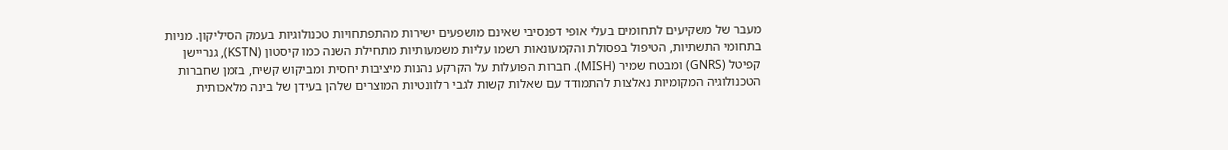מעבר של משקיעים לתחומים בעלי אופי דפנסיבי שאינם מושפעים ישירות מהתפתחויות טכנולוגיות בעמק הסיליקון. מניות בתחומי התשתיות, הטיפול בפסולת והקמעונאות רשמו עליות משמעותיות מתחילת השנה כמו קיסטון (KSTN), גנריישן קפיטל (GNRS) ומבטח שמיר (MISH). חברות הפועלות על הקרקע נהנות מיציבות יחסית ומביקוש קשיח, בזמן שחברות הטכנולוגיה המקומיות נאלצות להתמודד עם שאלות קשות לגבי רלוונטיות המוצרים שלהן בעידן של בינה מלאכותית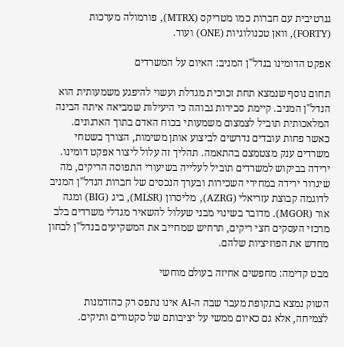גנרטיבית עם חברות כמו מטריקס (MTRX), פורמולה מערכות (FORTY), וואן טכנולוגיות (ONE) ועוד.

אפקט הדומינו בנדל"ן המניב: האיום על המשרדים

תחום נוסף שנמצא תחת זכוכית מגדלת ועשוי להיפגע משמעותית הוא הנדל"ן המניב. קיימת סבירות גבוהה כי היעילות שמביאה איתה הבינה המלאכותית תוביל לצמצום משמעותי בכוח האדם בתוך הארגונים. כאשר פחות עובדים נדרשים לביצוע אותן משימות, הצורך בשטחי משרדים ענק מצטמצם בהתאמה. תהליך זה עלול ליצור אפקט דומינו. ירידה בביקוש למשרדים תוביל לעלייה בשיעורי התפוסה הריקים, מה שיגרור ירידה במחירי השכירות ובערך הנכסים של חברות הנדל"ן המניב לדוגמה קבוצת עזריאלי (AZRG), מליסרון (MLSR), ביג (BIG) ומגה אור (MGOR). מדובר בשינוי מבני שעלול להשאיר מגדלי משרדים בלב מרכזי העסקים חצי ריקים, תרחיש שמחייב את המשקיעים בנדל"ן לבחון מחדש את הפוזיציות שלהם.

מבט קדימה: מחפשים אחיזה בעולם מוחשי

השוק נמצא בתקופת מעבר שבה ה-AI אינו נתפס רק כהזדמנות לצמיחה, אלא גם כאיום ממשי על יציבותם של סקטורים ותיקים.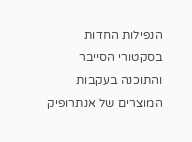הנפילות החדות בסקטורי הסייבר והתוכנה בעקבות המוצרים של אנתרופיק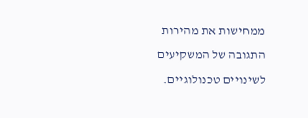ממחישות את מהירות התגובה של המשקיעים לשינויים טכנולוגיים.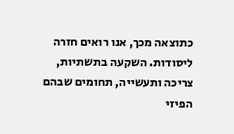כתוצאה מכך, אנו רואים חזרה ליסודות. השקעה בתשתיות, צריכה ותעשייה, תחומים שבהם הפיזי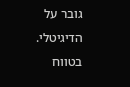גובר על הדיגיטלי. בטווח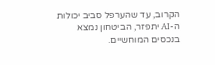הקרוב, עד שהערפל סביב יכולות ה-AI יתפזר, הביטחון נמצא בנכסים המוחשיים.